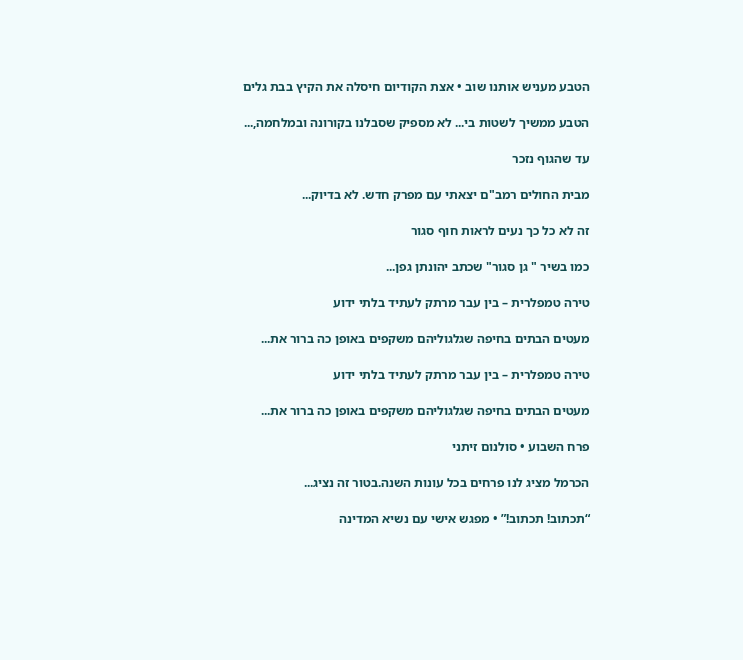הטבע מעניש אותנו שוב • אצת הקודיום חיסלה את הקיץ בבת גלים

הטבע ממשיך לשטות בי... לא מספיק שסבלנו בקורונה ובמלחמה,...

עד שהגוף נזכר

מבית החולים רמב"ם יצאתי עם מפרק חדש. לא בדיוק...

זה לא כל כך נעים לראות חוף סגור

כמו בשיר " גן סגור" שכתב יהונתן גפן...

טירה טמפלרית – בין עבר מרתק לעתיד בלתי ידוע

מעטים הבתים בחיפה שגלגוליהם משקפים באופן כה ברור את...

טירה טמפלרית – בין עבר מרתק לעתיד בלתי ידוע

מעטים הבתים בחיפה שגלגוליהם משקפים באופן כה ברור את...

פרח השבוע • סולנום זיתני

הכרמל מציג לנו פרחים בכל עונות השנה.בטור זה נציג...

“תכתוב! תכתוב!” • מפגש אישי עם נשיא המדינה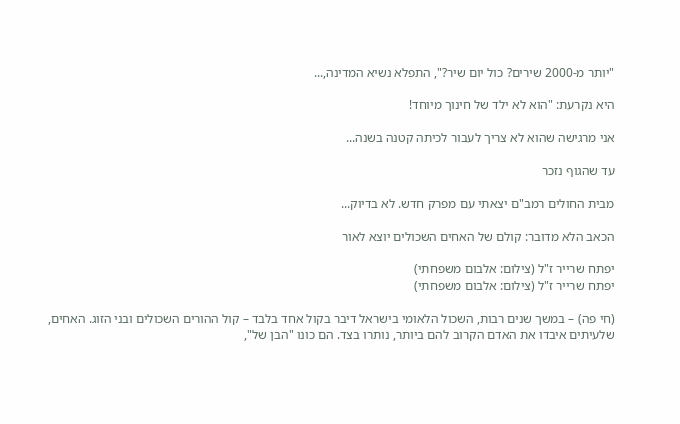"יותר מ-2000 שירים? כול יום שיר?", התפלא נשיא המדינה,...

היא נקרעת: "הוא לא ילד של חינוך מיוחד!

אני מרגישה שהוא לא צריך לעבור לכיתה קטנה בשנה...

עד שהגוף נזכר

מבית החולים רמב"ם יצאתי עם מפרק חדש. לא בדיוק...

הכאב הלא מדובר: קולם של האחים השכולים יוצא לאור

יפתח שרייר ז"ל (צילום: אלבום משפחתי)
יפתח שרייר ז"ל (צילום: אלבום משפחתי)

(חי פה) – במשך שנים רבות, השכול הלאומי בישראל דיבר בקול אחד בלבד – קול ההורים השכולים ובני הזוג. האחים, שלעיתים איבדו את האדם הקרוב להם ביותר, נותרו בצד. הם כונו "הבן של",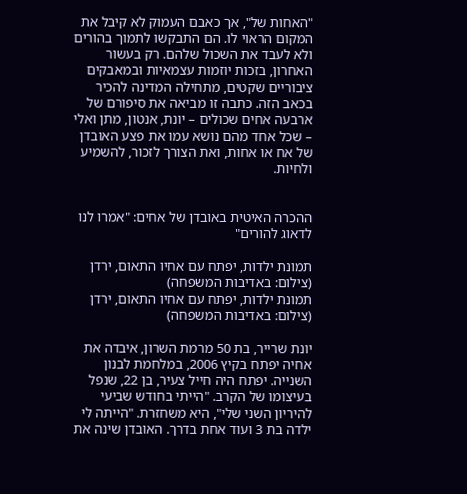"האחות של", אך כאבם העמוק לא קיבל את המקום הראוי לו. הם התבקשו לתמוך בהורים ולא לעבד את השכול שלהם. רק בעשור האחרון, בזכות יוזמות עצמאיות ובמאבקים ציבוריים שקטים, מתחילה המדינה להכיר בכאב הזה. כתבה זו מביאה את סיפורם של ארבעה אחים שכולים – יונת, אנטון, מתן ואלי – שכל אחד מהם נושא עמו את פצע האובדן של אח או אחות, ואת הצורך לזכור, להשמיע ולחיות.


ההכרה האיטית באובדן של אחים: "אמרו לנו לדאוג להורים"

תמונת ילדות, יפתח עם אחיו התאום, ירדן (צילום: באדיבות המשפחה)
תמונת ילדות, יפתח עם אחיו התאום, ירדן (צילום: באדיבות המשפחה)

יונת שרייר, בת 50 מרמת השרון, איבדה את אחיה יפתח בקיץ 2006, במלחמת לבנון השנייה. יפתח היה חייל צעיר, בן 22, שנפל בעיצומו של הקרב. "הייתי בחודש שביעי להיריון השני שלי", היא משחזרת. "הייתה לי ילדה בת 3 ועוד אחת בדרך. האובדן שינה את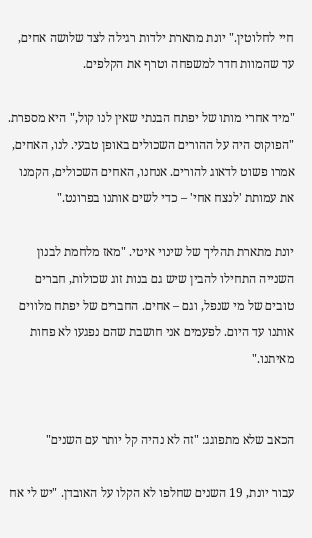חיי לחלוטין." יונת מתארת ילדות רגילה לצד שלושה אחים, עד שהמוות חדר למשפחה וטרף את הקלפים.

"מיד אחרי מותו של יפתח הבנתי שאין לנו קול," היא מספרת. "הפוקוס היה על ההורים השכולים באופן טבעי. לנו, האחים, אמרו פשוט לדאוג להורים. אנחנו, האחים השכולים, הקמנו את עמותת 'לנצח אחי' – כדי לשים אותנו בפרונט."

יונת מתארת תהליך של שינוי איטי. "מאז מלחמת לבנון השנייה התחילו להבין שיש גם בנות זוג שכולות, חברים טובים של מי שנפל, וגם – אחים. החברים של יפתח מלווים אותנו עד היום. לפעמים אני חושבת שהם נפגעו לא פחות מאיתנו."


הכאב שלא מתפוגג: "זה לא נהיה קל יותר עם השנים"

עבור יונת, 19 השנים שחלפו לא הקלו על האובדן. "יש לי אח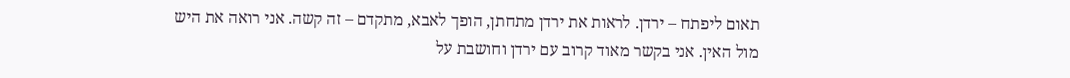תאום ליפתח – ירדן. לראות את ירדן מתחתן, הופך לאבא, מתקדם – זה קשה. אני רואה את היש מול האין. אני בקשר מאוד קרוב עם ירדן וחושבת על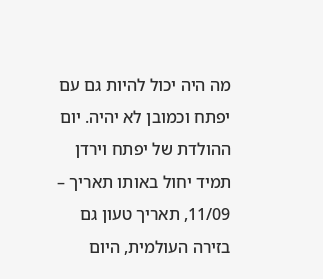מה היה יכול להיות גם עם יפתח וכמובן לא יהיה. יום ההולדת של יפתח וירדן תמיד יחול באותו תאריך – 11/09, תאריך טעון גם בזירה העולמית, היום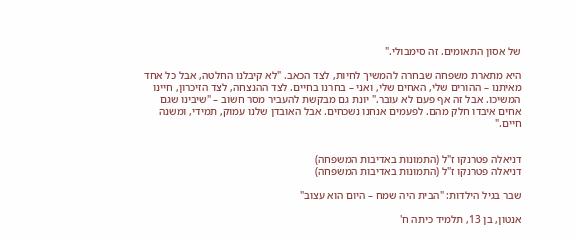של אסון התאומים. זה סימבולי."

היא מתארת משפחה שבחרה להמשיך לחיות, לצד הכאב. "לא קיבלנו החלטה, אבל כל אחד מאיתנו – ההורים שלי, האחים שלי, ואני – בחרנו בחיים. לצד ההנצחה, לצד הזיכרון, חיינו המשיכו. אבל זה אף פעם לא עובר." יונת גם מבקשת להעביר מסר חשוב – "שיבינו שגם אחים איבדו חלק מהם. לפעמים אנחנו נשכחים. אבל האובדן שלנו עמוק, תמידי, ומשנה חיים."


דניאלה פטרנקו ז"ל (התמונות באדיבות המשפחה)
דניאלה פטרנקו ז"ל (התמונות באדיבות המשפחה)

שבר בגיל הילדות: "הבית היה שמח – היום הוא עצוב"

אנטון, בן 13, תלמיד כיתה ח'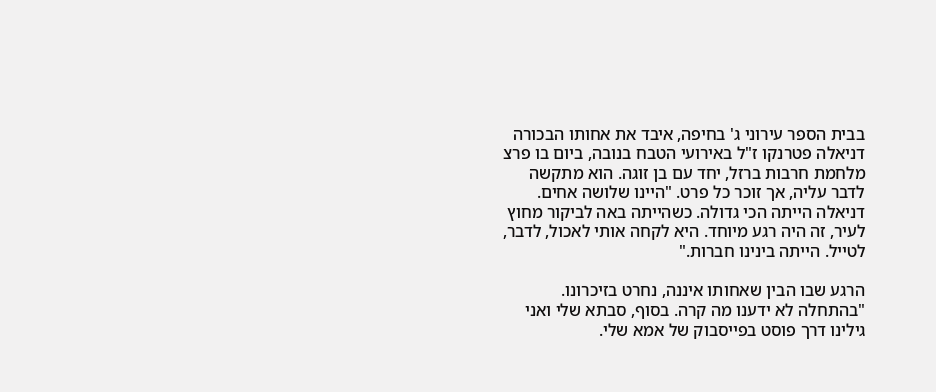בבית הספר עירוני ג' בחיפה, איבד את אחותו הבכורה דניאלה פטרנקו ז"ל באירועי הטבח בנובה, ביום בו פרצ מלחמת חרבות ברזל, יחד עם בן זוגה. הוא מתקשה לדבר עליה, אך זוכר כל פרט. "היינו שלושה אחים. דניאלה הייתה הכי גדולה. כשהייתה באה לביקור מחוץ לעיר, זה היה רגע מיוחד. היא לקחה אותי לאכול, לדבר, לטייל. הייתה בינינו חברות."

הרגע שבו הבין שאחותו איננה, נחרט בזיכרונו. "בהתחלה לא ידענו מה קרה. בסוף, סבתא שלי ואני גילינו דרך פוסט בפייסבוק של אמא שלי.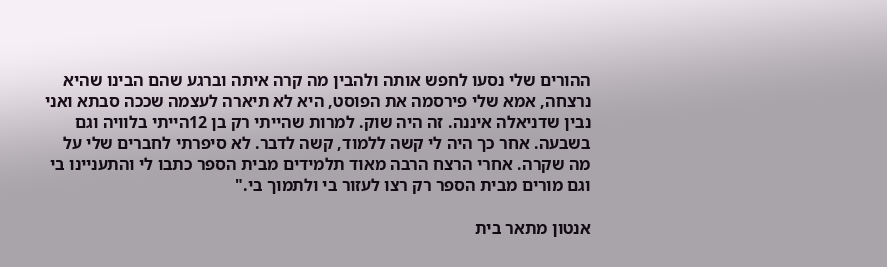ההורים שלי נסעו לחפש אותה ולהבין מה קרה איתה וברגע שהם הבינו שהיא נרצחה, אמא שלי פירסמה את הפוסט, היא לא תיארה לעצמה שככה סבתא ואני נבין שדניאלה איננה. זה היה שוק. למרות שהייתי רק בן 12הייתי בלוויה וגם בשבעה. אחר כך היה לי קשה ללמוד, קשה לדבר. לא סיפרתי לחברים שלי על מה שקרה. אחרי הרצח הרבה מאוד תלמידים מבית הספר כתבו לי והתעניינו בי וגם מורים מבית הספר רק רצו לעזור בי ולתמוך בי."

אנטון מתאר בית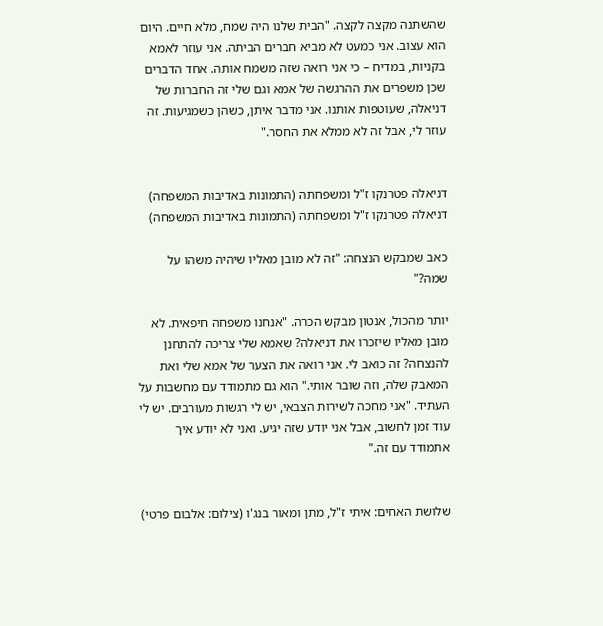שהשתנה מקצה לקצה. "הבית שלנו היה שמח, מלא חיים. היום הוא עצוב. אני כמעט לא מביא חברים הביתה. אני עוזר לאמא בקניות, במדיח – כי אני רואה שזה משמח אותה. אחד הדברים שכן משפרים את ההרגשה של אמא וגם שלי זה החברות של דניאלה, שעוטפות אותנו. אני מדבר איתן, כשהן כשמגיעות. זה עוזר לי, אבל זה לא ממלא את החסר."


דניאלה פטרנקו ז"ל ומשפחתה (התמונות באדיבות המשפחה)
דניאלה פטרנקו ז"ל ומשפחתה (התמונות באדיבות המשפחה)

כאב שמבקש הנצחה: "זה לא מובן מאליו שיהיה משהו על שמה?"

יותר מהכול, אנטון מבקש הכרה. "אנחנו משפחה חיפאית. לא מובן מאליו שיזכרו את דניאלה? שאמא שלי צריכה להתחנן להנצחה? זה כואב לי. אני רואה את הצער של אמא שלי ואת המאבק שלה, וזה שובר אותי." הוא גם מתמודד עם מחשבות על העתיד. "אני מחכה לשירות הצבאי, יש לי רגשות מעורבים. יש לי עוד זמן לחשוב, אבל אני יודע שזה יגיע. ואני לא יודע איך אתמודד עם זה."


שלושת האחים: איתי ז"ל, מתן ומאור בנג'ו (צילום: אלבום פרטי)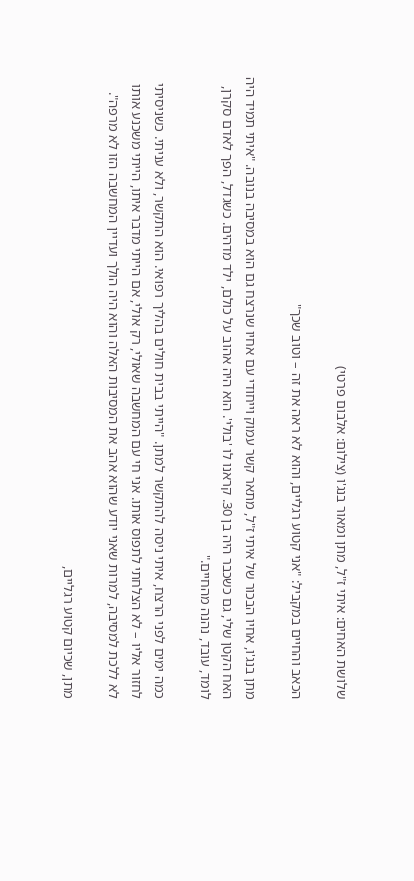שלושת האחים: איתי ז"ל, מתן ומאור בנג'ו (צילום: אלבום פרטי)

הכאב והחיים במקביל: "אני קטוע רגליים, והוא לא ראה את זה – וטוב שכך"

מתן בנג'ו, אחיו הבכור של איתי ז"ל, מתאר קשר עמוק וייחודי עם אחיו שנרצח גם הוא במסיבה בנובה. "איתי תמיד היה האח הקטן שלי, גם כשכבר היה בן 30. קראנו לו 'בולי'. הוא היה אהוב על כולם, ילד מדהים. כשגדל, הפך לאדם סקרן, לומד, עובד, נהנה מהחיים."

כמה ימים לפני הרצח, איתי ניסה להתקשר למתן. "הייתי בבית חולים בהליך רפואי. הוא התקשר, ולא עניתי. כשניסיתי לחזור אליו – לא הצלחתי לתפוס אותו. אני חי עם המחשבה שאולי, רק אולי, אם הייתי מדבר איתו, הייתי משכנע אותו לא ללכת למסיבה, למרות שאני יודע שהוא אהב את המסיבות האלה והוא היה הולך ועדיין המחשבה הזו לא מרפה".

מתן, שכיום קטוע רגליים,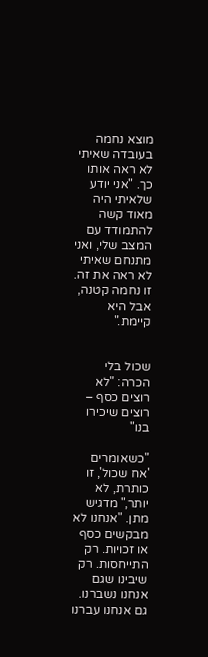מוצא נחמה בעובדה שאיתי לא ראה אותו כך. "אני יודע שלאיתי היה מאוד קשה להתמודד עם המצב שלי, ואני מתנחם שאיתי לא ראה את זה. זו נחמה קטנה, אבל היא קיימת."


שכול בלי הכרה: "לא רוצים כסף – רוצים שיכירו בנו"

"כשאומרים 'אח שכול', זו כותרת, לא יותר," מדגיש מתן. "אנחנו לא מבקשים כסף או זכויות. רק התייחסות. רק שיבינו שגם אנחנו נשברנו. גם אנחנו עברנו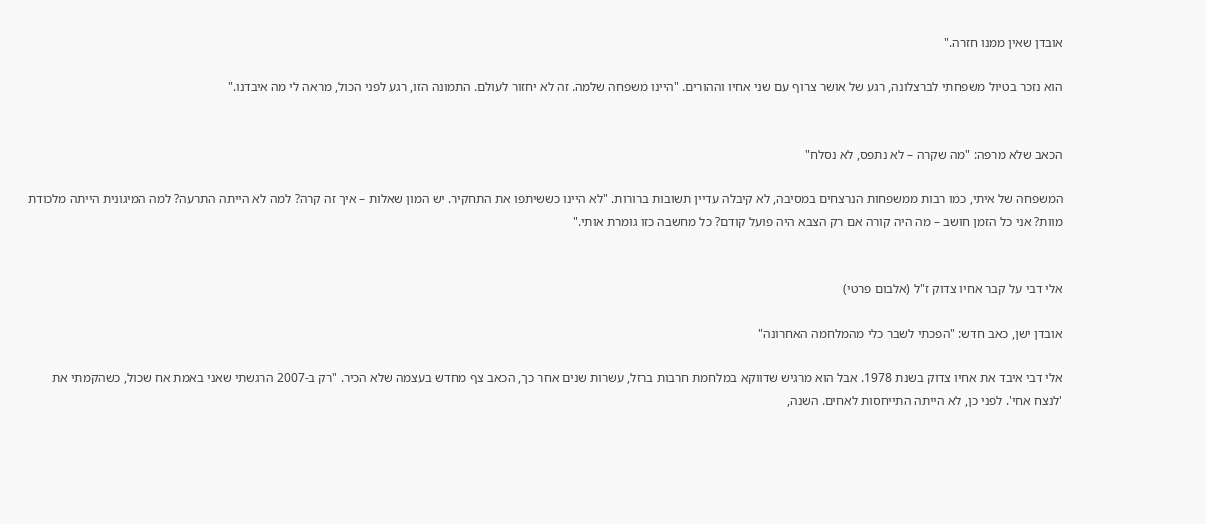אובדן שאין ממנו חזרה."

הוא נזכר בטיול משפחתי לברצלונה, רגע של אושר צרוף עם שני אחיו וההורים. "היינו משפחה שלמה. זה לא יחזור לעולם. התמונה הזו, רגע לפני הכול, מראה לי מה איבדנו."


הכאב שלא מרפה: "מה שקרה – לא נתפס, לא נסלח"

המשפחה של איתי, כמו רבות ממשפחות הנרצחים במסיבה, לא קיבלה עדיין תשובות ברורות. "לא היינו כששיתפו את התחקיר. יש המון שאלות – איך זה קרה? למה לא הייתה התרעה? למה המיגונית הייתה מלכודת מוות? אני כל הזמן חושב – מה היה קורה אם רק הצבא היה פועל קודם? כל מחשבה כזו גומרת אותי."


אלי דבי על קבר אחיו צדוק ז"ל (אלבום פרטי)

אובדן ישן, כאב חדש: "הפכתי לשבר כלי מהמלחמה האחרונה"

אלי דבי איבד את אחיו צדוק בשנת 1978. אבל הוא מרגיש שדווקא במלחמת חרבות ברזל, עשרות שנים אחר כך, הכאב צף מחדש בעצמה שלא הכיר. "רק ב-2007 הרגשתי שאני באמת אח שכול, כשהקמתי את 'לנצח אחי'. לפני כן, לא הייתה התייחסות לאחים. השנה,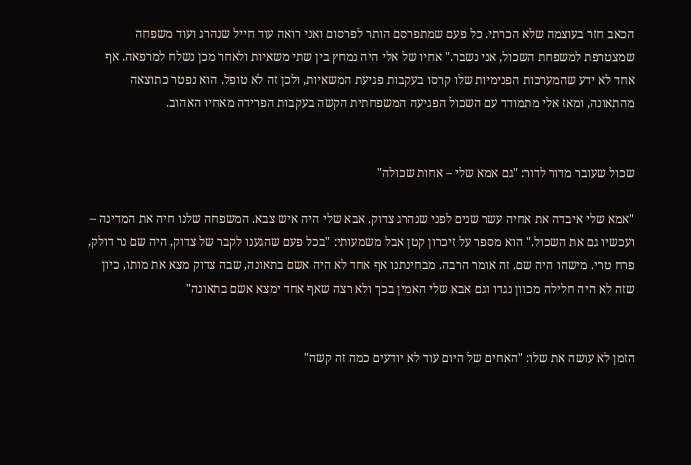הכאב חזר בעוצמה שלא הכרתי. כל פעם שמתפרסם הותר לפרסום ואני רואה עוד חייל שנהרג ועוד משפחה שמצטרפת למשפחת השכול, אני נשבר." אחיו של אלי היה נמחץ בין שתי משאיות ולאחר מכן נשלח למרפאה. אף אחד לא ידע שהמערכות הפנימיות שלו קרסו בעקבות פגיעת המשאיות, ולכן זה לא טופל. הוא נפטר כתוצאה מהתאונה, ומאז אלי מתמודד עם השכול הפגיעה המשפחתית הקשה בעקבות הפרידה מאחיו האהוב.


שכול שעובר מדור לדור: "גם אמא שלי – אחות שכולה"

"אמא שלי איבדה את אחיה עשר שנים לפני שנהרג צדוק. אבא שלי היה איש צבא. המשפחה שלנו חיה את המדינה – ועכשיו גם את השכול." הוא מספר על זיכרון קטן אבל משמעותי: "בכל פעם שהגענו לקבר של צדוק, היה שם נר דולק, פרח טרי. מישהו היה שם. זה אומר הרבה. מבחינתנו אף אחד לא היה אשם בתאונה, שבה צדוק מצא את מותו, כיון שזה לא היה חלילה מכוון נגדו וגם אבא שלי האמין בכך ולא רצה שאף אחד ימצא אשם בתאונה"


הזמן לא עושה את שלו: "האחים של היום עוד לא יודעים כמה זה קשה"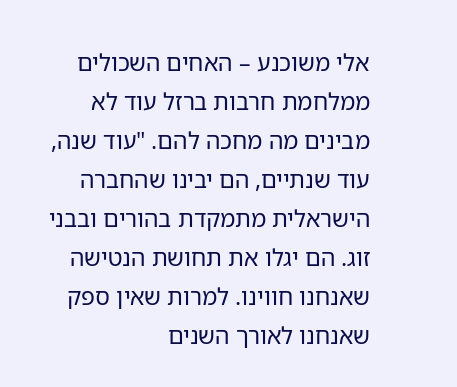אלי משוכנע – האחים השכולים ממלחמת חרבות ברזל עוד לא מבינים מה מחכה להם. "עוד שנה, עוד שנתיים, הם יבינו שהחברה הישראלית מתמקדת בהורים ובבני זוג. הם יגלו את תחושת הנטישה שאנחנו חווינו. למרות שאין ספק שאנחנו לאורך השנים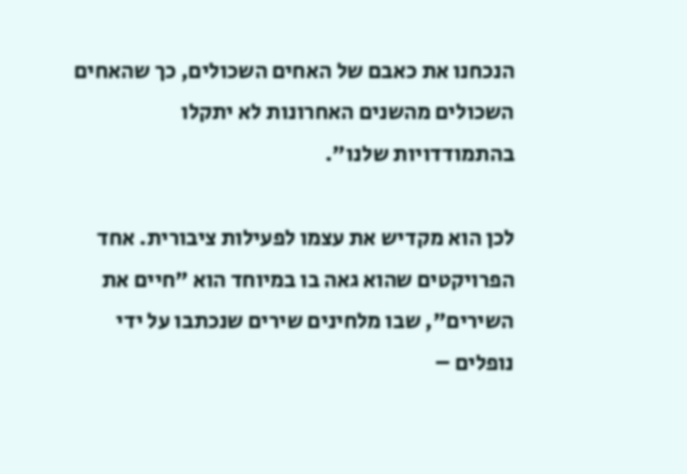הנכחנו את כאבם של האחים השכולים, כך שהאחים השכולים מהשנים האחרונות לא יתקלו בהתמודדויות שלנו".

לכן הוא מקדיש את עצמו לפעילות ציבורית. אחד הפרויקטים שהוא גאה בו במיוחד הוא "חיים את השירים", שבו מלחינים שירים שנכתבו על ידי נופלים –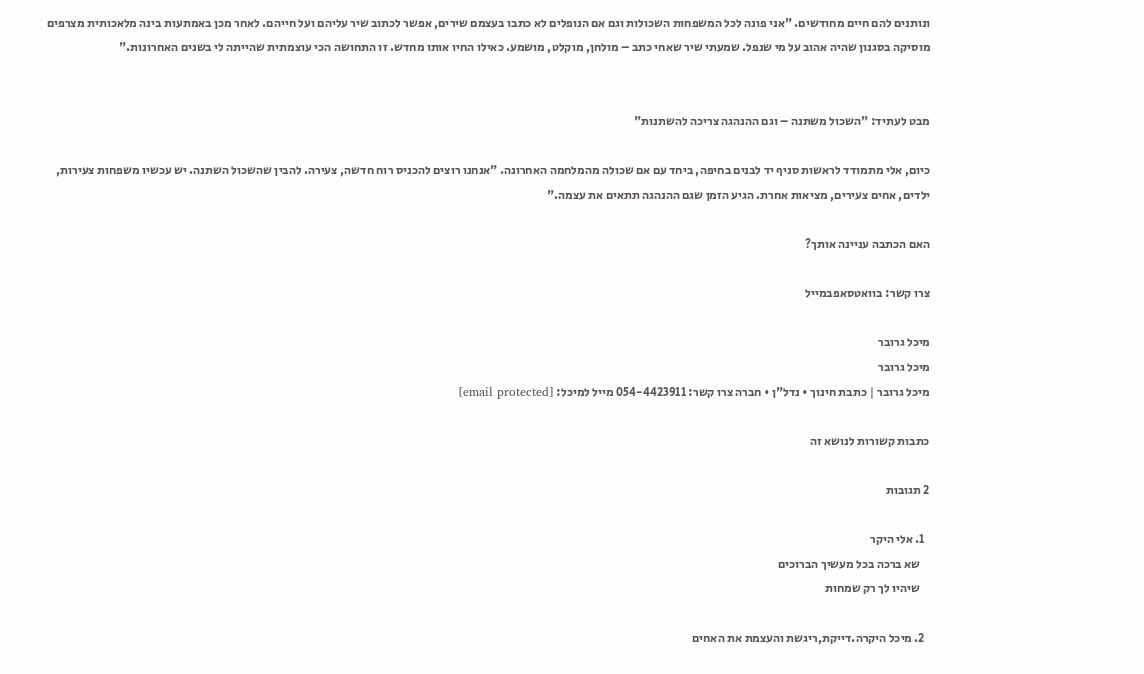ונותנים להם חיים מחודשים. "אני פונה לכל המשפחות השכולות וגם אם הנופלים לא כתבו בעצמם שירים, אפשר לכתוב שיר עליהם ועל חייהם. לאחר מכן באמתעות בינה מלאכותית מצרפים מוסיקה בסגנון שהיה אהוב על מי שנפל. שמעתי שיר שאחי כתב – מולחן, מוקלט, מושמע. כאילו החיו אותו מחדש. זו התחושה הכי עוצמתית שהייתה לי בשנים האחרונות."


מבט לעתיד: "השכול משתנה – וגם ההנהגה צריכה להשתנות"

כיום, אלי מתמודד לראשות סניף יד לבנים בחיפה, ביחד עם אם שכולה מהמלחמה האחרונה. "אנחנו רוצים להכניס רוח חדשה, צעירה. להבין שהשכול השתנה. יש עכשיו משפחות צעירות, ילדים, אחים צעירים, מציאות אחרת. הגיע הזמן שגם ההנהגה תתאים את עצמה."

האם הכתבה עניינה אותך?

צרו קשר: בוואטסאפבמייל

מיכל גרובר
מיכל גרובר
מיכל גרובר | כתבת חינוך • נדל"ן • חברה צרו קשר: 054-4423911 מייל למיכל: [email protected]

כתבות קשורות לנושא זה

2 תגובות

  1. אלי היקר
    שא ברכה בכל מעשיך הברוכים
    שיהיו לך רק שמחות

  2. מיכל היקרה.דייקת,ריגשת והעצמת את האחים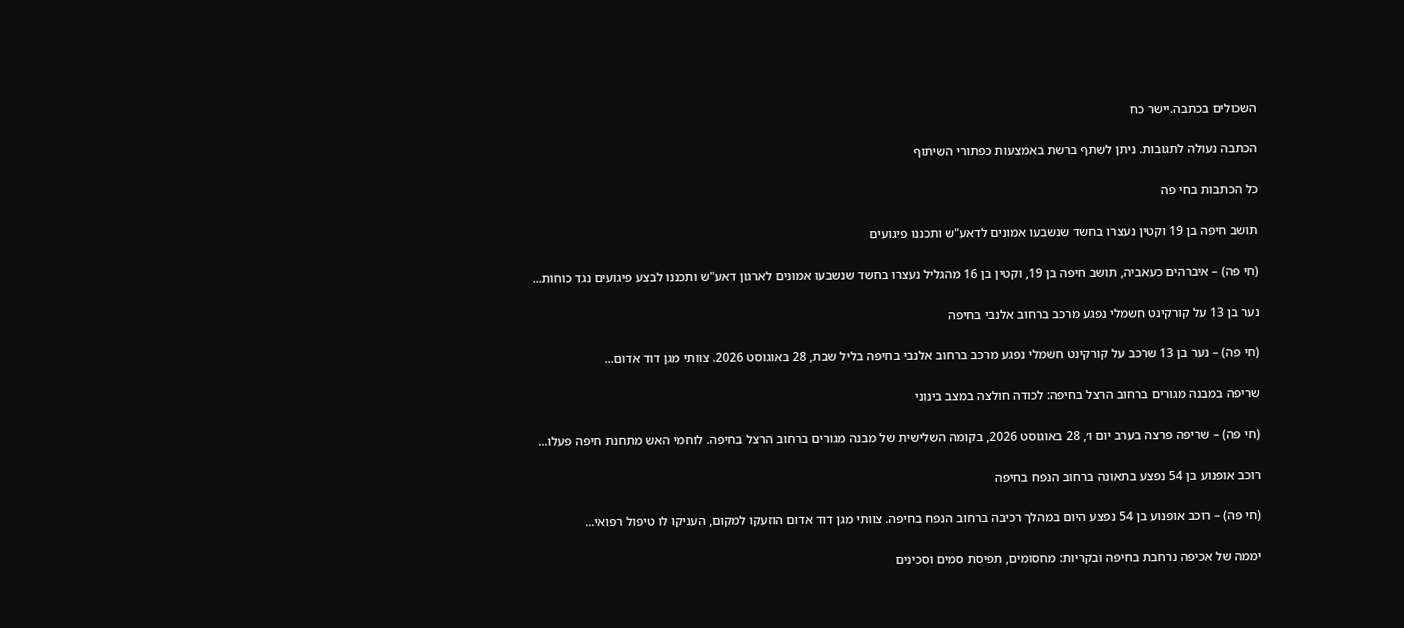השכולים בכתבה.יישר כח

הכתבה נעולה לתגובות. ניתן לשתף ברשת באמצעות כפתורי השיתוף

כל הכתבות בחי פֹה

תושב חיפה בן 19 וקטין נעצרו בחשד שנשבעו אמונים לדאע"ש ותכננו פיגועים

(חי פה) – איברהים כעאביה, תושב חיפה בן 19, וקטין בן 16 מהגליל נעצרו בחשד שנשבעו אמונים לארגון דאע"ש ותכננו לבצע פיגועים נגד כוחות...

נער בן 13 על קורקינט חשמלי נפגע מרכב ברחוב אלנבי בחיפה

(חי פה) – נער בן 13 שרכב על קורקינט חשמלי נפגע מרכב ברחוב אלנבי בחיפה בליל שבת, 28 באוגוסט 2026. צוותי מגן דוד אדום...

שריפה במבנה מגורים ברחוב הרצל בחיפה: לכודה חולצה במצב בינוני

(חי פה) – שריפה פרצה בערב יום ו׳, 28 באוגוסט 2026, בקומה השלישית של מבנה מגורים ברחוב הרצל בחיפה. לוחמי האש מתחנת חיפה פעלו...

רוכב אופנוע בן 54 נפצע בתאונה ברחוב הנפח בחיפה

(חי פה) – רוכב אופנוע בן 54 נפצע היום במהלך רכיבה ברחוב הנפח בחיפה. צוותי מגן דוד אדום הוזעקו למקום, העניקו לו טיפול רפואי...

יממה של אכיפה נרחבת בחיפה ובקריות: מחסומים, תפיסת סמים וסכינים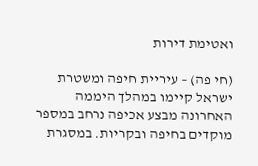ואטימת דירות

(חי פה) – עיריית חיפה ומשטרת ישראל קיימו במהלך היממה האחרונה מבצע אכיפה נרחב במספר מוקדים בחיפה ובקריות. במסגרת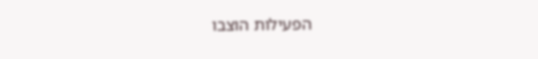הפעילות הוצבו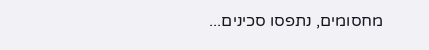מחסומים, נתפסו סכינים...